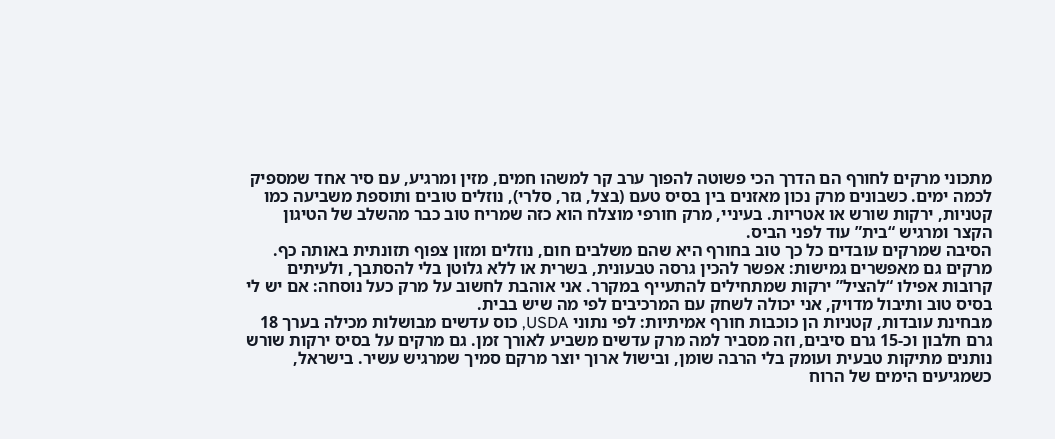מתכוני מרקים לחורף הם הדרך הכי פשוטה להפוך ערב קר למשהו חמים, מזין ומרגיע, עם סיר אחד שמספיק לכמה ימים. כשבונים מרק נכון מאזנים בין בסיס טעם (בצל, גזר, סלרי), נוזלים טובים ותוספת משביעה כמו קטניות, ירקות שורש או אטריות. בעיניי, מרק חורפי מוצלח הוא כזה שמריח טוב כבר מהשלב של הטיגון הקצר ומרגיש “בית” עוד לפני הביס.
הסיבה שמרקים עובדים כל כך טוב בחורף היא שהם משלבים חום, נוזלים ומזון צפוף תזונתית באותה כף. מרקים גם מאפשרים גמישות: אפשר להכין גרסה טבעונית, בשרית או ללא גלוטן בלי להסתבך, ולעיתים קרובות אפילו “להציל” ירקות שמתחילים להתעייף במקרר. אני אוהבת לחשוב על מרק כעל נוסחה: אם יש לי בסיס טוב ותיבול מדויק, אני יכולה לשחק עם המרכיבים לפי מה שיש בבית.
מבחינת עובדות, קטניות הן כוכבות חורף אמיתיות: לפי נתוני USDA, כוס עדשים מבושלות מכילה בערך 18 גרם חלבון וכ-15 גרם סיבים, וזה מסביר למה מרק עדשים משביע לאורך זמן. גם מרקים על בסיס ירקות שורש נותנים מתיקות טבעית ועומק בלי הרבה שומן, ובישול ארוך יוצר מרקם סמיך שמרגיש עשיר. בישראל, כשמגיעים הימים של הרוח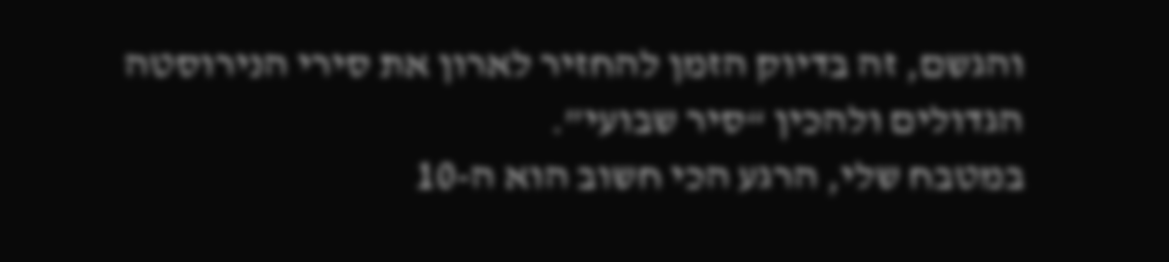והגשם, זה בדיוק הזמן להחזיר לארון את סירי הנירוסטה הגדולים ולהכין “סיר שבועי”.
במטבח שלי, הרגע הכי חשוב הוא ה-10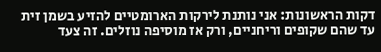דקות הראשונות: אני נותנת לירקות הארומטיים להזיע בשמן זית עד שהם שקופים וריחניים, ורק אז מוסיפה נוזלים. זה צעד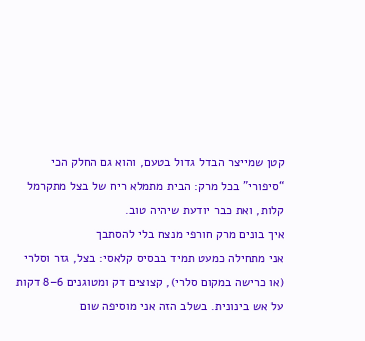קטן שמייצר הבדל גדול בטעם, והוא גם החלק הכי “סיפורי” בכל מרק: הבית מתמלא ריח של בצל מתקרמל קלות, ואת כבר יודעת שיהיה טוב.
איך בונים מרק חורפי מנצח בלי להסתבך
אני מתחילה כמעט תמיד בבסיס קלאסי: בצל, גזר וסלרי (או כרישה במקום סלרי), קצוצים דק ומטוגנים 6–8 דקות על אש בינונית. בשלב הזה אני מוסיפה שום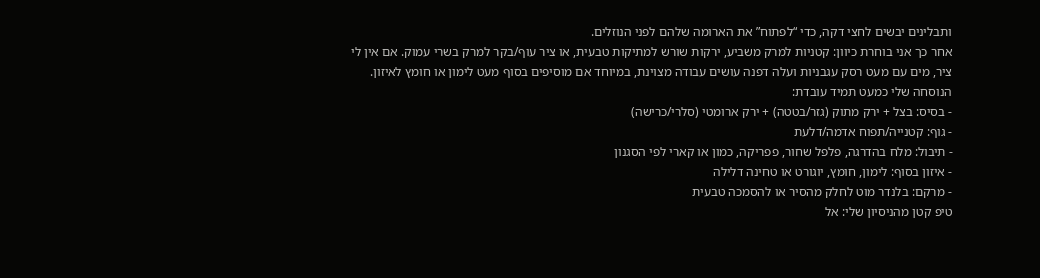ותבלינים יבשים לחצי דקה, כדי “לפתוח” את הארומה שלהם לפני הנוזלים.
אחר כך אני בוחרת כיוון: קטניות למרק משביע, ירקות שורש למתיקות טבעית, או ציר עוף/בקר למרק בשרי עמוק. אם אין לי ציר, מים עם מעט רסק עגבניות ועלה דפנה עושים עבודה מצוינת, במיוחד אם מוסיפים בסוף מעט לימון או חומץ לאיזון.
הנוסחה שלי כמעט תמיד עובדת:
- בסיס: בצל + ירק מתוק (גזר/בטטה) + ירק ארומטי (סלרי/כרישה)
- גוף: קטנייה/תפוח אדמה/דלעת
- תיבול: מלח בהדרגה, פלפל שחור, פפריקה, כמון או קארי לפי הסגנון
- איזון בסוף: לימון, חומץ, יוגורט או טחינה דלילה
- מרקם: בלנדר מוט לחלק מהסיר או להסמכה טבעית
טיפ קטן מהניסיון שלי: אל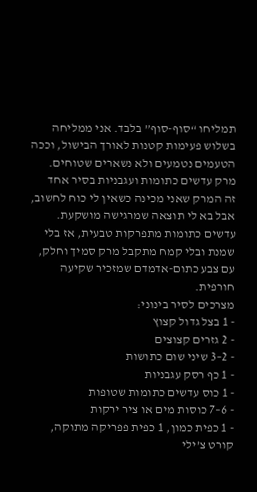תמליחו “סוף-סוף” בלבד. אני ממליחה בשלוש פעימות קטנות לאורך הבישול, וככה הטעמים נטמעים ולא נשארים שטוחים.
מרק עדשים כתומות ועגבניות בסיר אחד
זה המרק שאני מכינה כשאין לי כוח לחשוב, אבל בא לי תוצאה שמרגישה מושקעת. עדשים כתומות מתפרקות טבעית, אז בלי שמנת ובלי קמח מתקבל מרק סמיך וחלק, עם צבע כתום-אדמדם שמזכיר שקיעה חורפית.
מצרכים לסיר בינוני:
- 1 בצל גדול קצוץ
- 2 גזרים קצוצים
- 2–3 שיני שום כתושות
- 1 כף רסק עגבניות
- 1 כוס עדשים כתומות שטופות
- 6–7 כוסות מים או ציר ירקות
- 1 כפית כמון, 1 כפית פפריקה מתוקה, קורט צ’ילי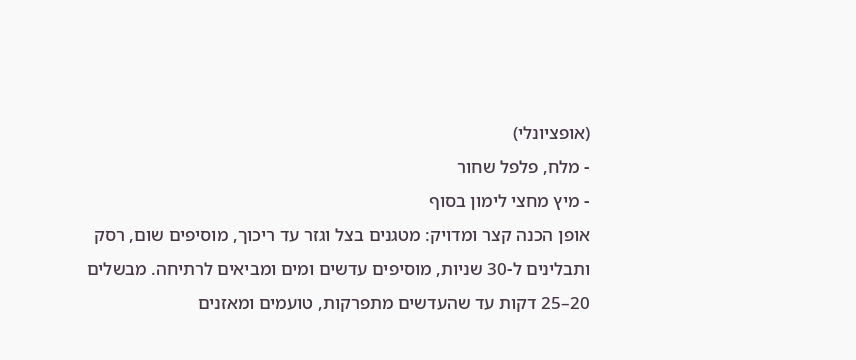(אופציונלי)
- מלח, פלפל שחור
- מיץ מחצי לימון בסוף
אופן הכנה קצר ומדויק: מטגנים בצל וגזר עד ריכוך, מוסיפים שום, רסק ותבלינים ל-30 שניות, מוסיפים עדשים ומים ומביאים לרתיחה. מבשלים 20–25 דקות עד שהעדשים מתפרקות, טועמים ומאזנים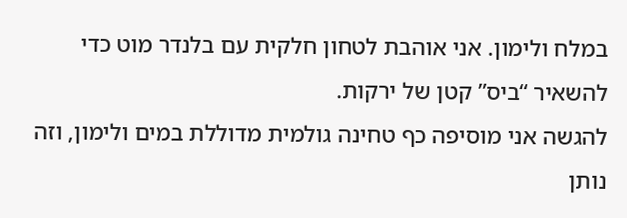במלח ולימון. אני אוהבת לטחון חלקית עם בלנדר מוט כדי להשאיר “ביס” קטן של ירקות.
להגשה אני מוסיפה כף טחינה גולמית מדוללת במים ולימון, וזה נותן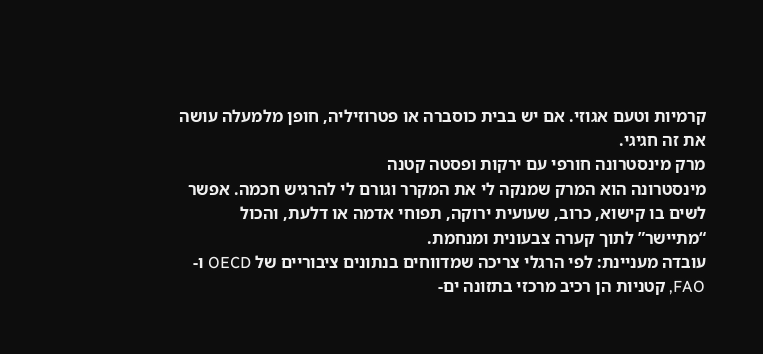קרמיות וטעם אגוזי. אם יש בבית כוסברה או פטרוזיליה, חופן מלמעלה עושה את זה חגיגי.
מרק מינסטרונה חורפי עם ירקות ופסטה קטנה
מינסטרונה הוא המרק שמנקה לי את המקרר וגורם לי להרגיש חכמה. אפשר לשים בו קישוא, כרוב, שעועית ירוקה, תפוחי אדמה או דלעת, והכול “מתיישר” לתוך קערה צבעונית ומנחמת.
עובדה מעניינת: לפי הרגלי צריכה שמדווחים בנתונים ציבוריים של OECD ו-FAO, קטניות הן רכיב מרכזי בתזונה ים-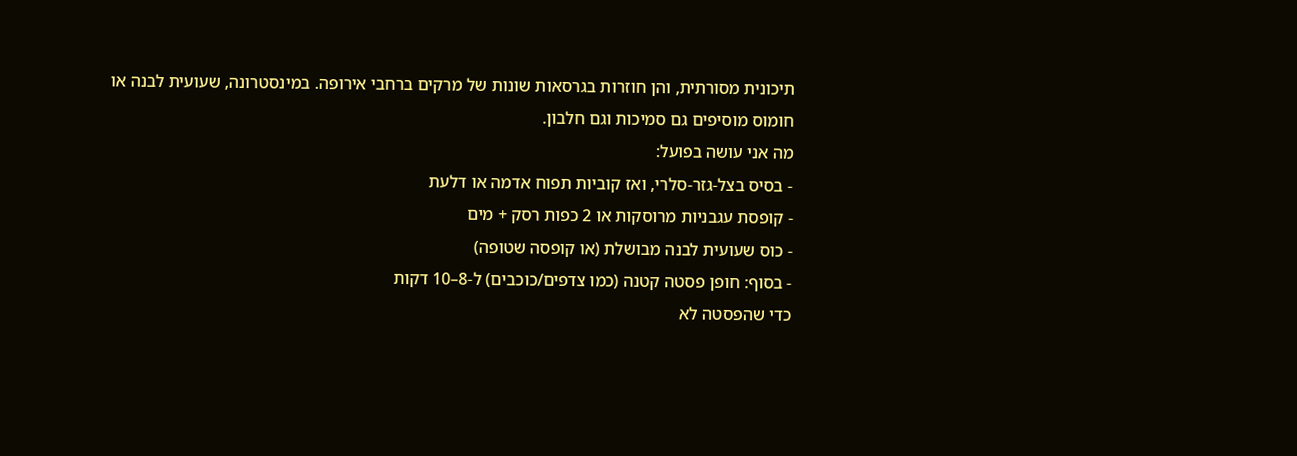תיכונית מסורתית, והן חוזרות בגרסאות שונות של מרקים ברחבי אירופה. במינסטרונה, שעועית לבנה או חומוס מוסיפים גם סמיכות וגם חלבון.
מה אני עושה בפועל:
- בסיס בצל-גזר-סלרי, ואז קוביות תפוח אדמה או דלעת
- קופסת עגבניות מרוסקות או 2 כפות רסק + מים
- כוס שעועית לבנה מבושלת (או קופסה שטופה)
- בסוף: חופן פסטה קטנה (כמו צדפים/כוכבים) ל-8–10 דקות
כדי שהפסטה לא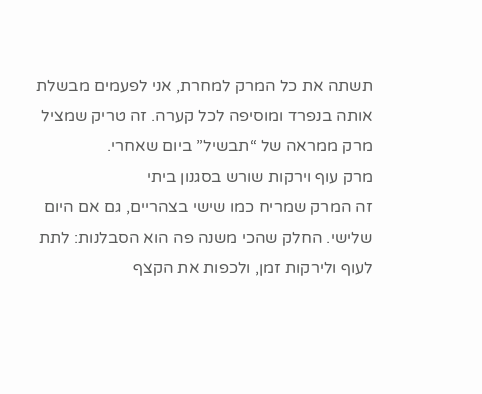תשתה את כל המרק למחרת, אני לפעמים מבשלת אותה בנפרד ומוסיפה לכל קערה. זה טריק שמציל מרק ממראה של “תבשיל” ביום שאחרי.
מרק עוף וירקות שורש בסגנון ביתי
זה המרק שמריח כמו שישי בצהריים, גם אם היום שלישי. החלק שהכי משנה פה הוא הסבלנות: לתת לעוף ולירקות זמן, ולכפות את הקצף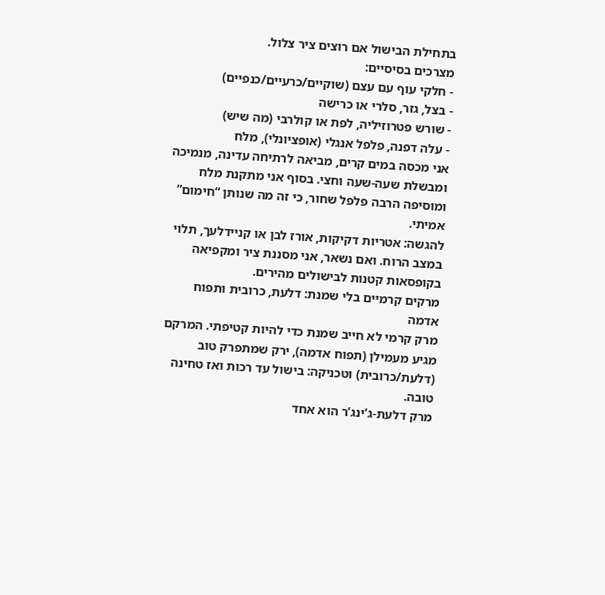בתחילת הבישול אם רוצים ציר צלול.
מצרכים בסיסיים:
- חלקי עוף עם עצם (שוקיים/כרעיים/כנפיים)
- בצל, גזר, סלרי או כרישה
- שורש פטרוזיליה, לפת או קולרבי (מה שיש)
- עלה דפנה, פלפל אנגלי (אופציונלי), מלח
אני מכסה במים קרים, מביאה לרתיחה עדינה, מנמיכה ומבשלת שעה-שעה וחצי. בסוף אני מתקנת מלח ומוסיפה הרבה פלפל שחור, כי זה מה שנותן “חימום” אמיתי.
להגשה: אטריות דקיקות, אורז לבן או קניידלעך, תלוי במצב הרוח. ואם נשאר, אני מסננת ציר ומקפיאה בקופסאות קטנות לבישולים מהירים.
מרקים קרמיים בלי שמנת: דלעת, כרובית ותפוח אדמה
מרק קרמי לא חייב שמנת כדי להיות קטיפתי. המרקם מגיע מעמילן (תפוח אדמה), ירק שמתפרק טוב (דלעת/כרובית) וטכניקה: בישול עד רכות ואז טחינה טובה.
מרק דלעת-ג’ינג’ר הוא אחד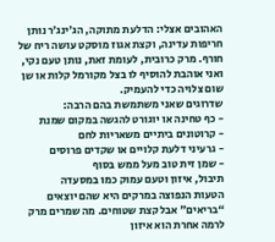האהובים אצלי: הדלעת מתוקה, הג’ינג’ר נותן חריפות עדינה, וקצת אגוז מוסקט עושה ריח של חורף. מרק כרובית, לעומת זאת, נותן טעם נקי, ואני אוהבת להוסיף לו בצל מקורמל קלות או שן שום צלויה כדי להעמיק.
שדרוגים שאני משתמשת בהם הרבה:
- כף טחינה או יוגורט להגשה במקום שמנת
- קרוטונים ביתיים משאריות לחם
- גרעיני דלעת קלויים או שקדים פרוסים
- שמן זית טוב מעל ממש בסוף
תיבול, איזון וטעם עמוק כמו במסעדה
הטעות הנפוצה במרקים היא שהם יוצאים “בריאים” אבל קצת שטוחים. מה שמרים מרק לרמה אחרת הוא איזון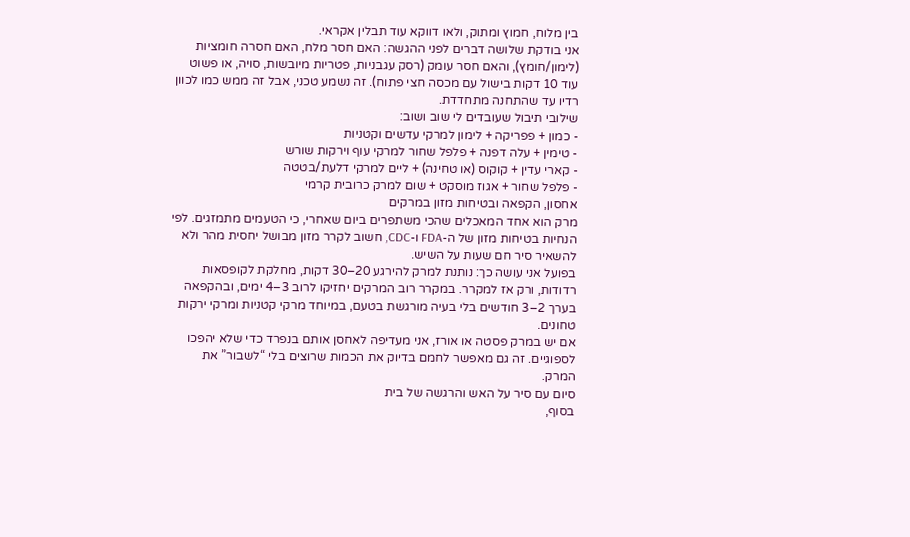בין מלוח, חמוץ ומתוק, ולאו דווקא עוד תבלין אקראי.
אני בודקת שלושה דברים לפני ההגשה: האם חסר מלח, האם חסרה חומציות (לימון/חומץ), והאם חסר עומק (רסק עגבניות, פטריות מיובשות, סויה, או פשוט עוד 10 דקות בישול עם מכסה חצי פתוח). זה נשמע טכני, אבל זה ממש כמו לכוון רדיו עד שהתחנה מתחדדת.
שילובי תיבול שעובדים לי שוב ושוב:
- כמון + פפריקה + לימון למרקי עדשים וקטניות
- טימין + עלה דפנה + פלפל שחור למרקי עוף וירקות שורש
- קארי עדין + קוקוס (או טחינה) + ליים למרקי דלעת/בטטה
- פלפל שחור + אגוז מוסקט + שום למרק כרובית קרמי
אחסון, הקפאה ובטיחות מזון במרקים
מרק הוא אחד המאכלים שהכי משתפרים ביום שאחרי, כי הטעמים מתמזגים. לפי הנחיות בטיחות מזון של ה-FDA ו-CDC, חשוב לקרר מזון מבושל יחסית מהר ולא להשאיר סיר חם שעות על השיש.
בפועל אני עושה כך: נותנת למרק להירגע 20–30 דקות, מחלקת לקופסאות רדודות, ורק אז למקרר. במקרר רוב המרקים יחזיקו לרוב 3–4 ימים, ובהקפאה בערך 2–3 חודשים בלי בעיה מורגשת בטעם, במיוחד מרקי קטניות ומרקי ירקות טחונים.
אם יש במרק פסטה או אורז, אני מעדיפה לאחסן אותם בנפרד כדי שלא יהפכו לספוגיים. זה גם מאפשר לחמם בדיוק את הכמות שרוצים בלי “לשבור” את המרק.
סיום עם סיר על האש והרגשה של בית
בסוף,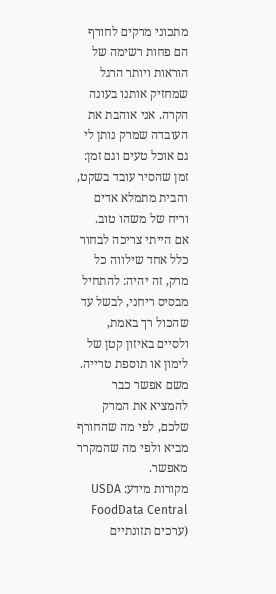מתכוני מרקים לחורף הם פחות רשימה של הוראות ויותר הרגל שמחזיק אותנו בעונה הקרה. אני אוהבת את העובדה שמרק נותן לי גם אוכל טעים וגם זמן: זמן שהסיר עובד בשקט, והבית מתמלא אדים וריח של משהו טוב.
אם הייתי צריכה לבחור כלל אחד שילווה כל מרק, זה יהיה: להתחיל מבסיס ריחני, לבשל עד שהכול רך באמת, ולסיים באיזון קטן של לימון או תוספת טרייה. משם אפשר כבר להמציא את המרק שלכם, לפי מה שהחורף מביא ולפי מה שהמקרר מאפשר.
מקורות מידע: USDA FoodData Central (ערכים תזונתיים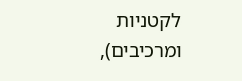לקטניות ומרכיבים),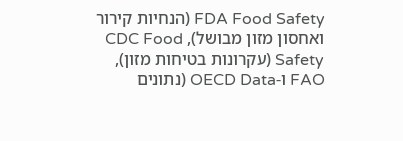FDA Food Safety (הנחיות קירור ואחסון מזון מבושל), CDC Food Safety (עקרונות בטיחות מזון), FAO ו-OECD Data (נתונים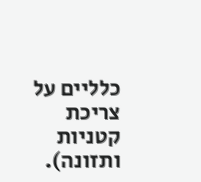כלליים על צריכת קטניות ותזונה).